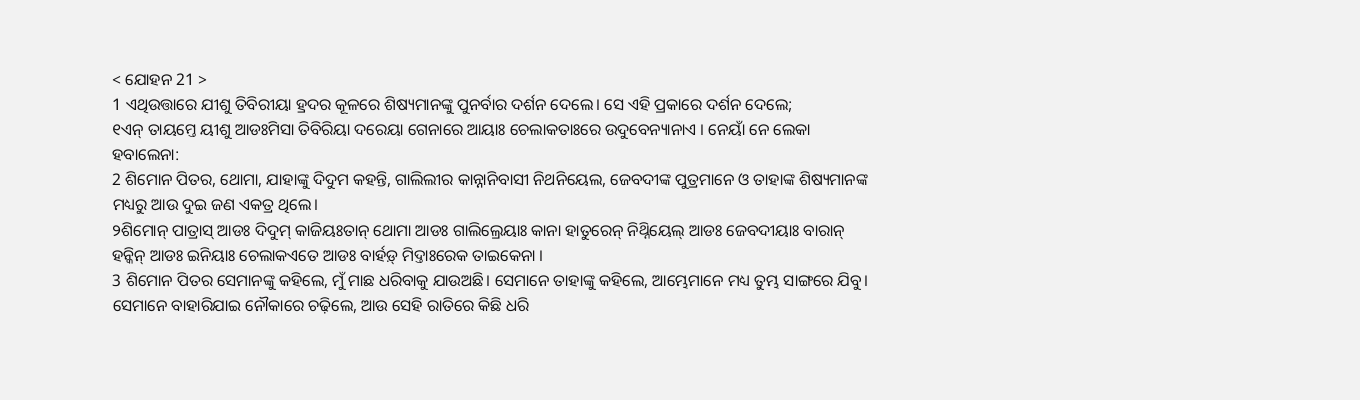< ଯୋହନ 21 >
1 ଏଥିଉତ୍ତାରେ ଯୀଶୁ ତିବିରୀୟା ହ୍ରଦର କୂଳରେ ଶିଷ୍ୟମାନଙ୍କୁ ପୁନର୍ବାର ଦର୍ଶନ ଦେଲେ। ସେ ଏହି ପ୍ରକାରେ ଦର୍ଶନ ଦେଲେ;
୧ଏନ୍ ତାୟମ୍ତେ ୟୀଶୁ ଆଡଃମିସା ତିବିରିୟା ଦରେୟା ଗେନାରେ ଆୟାଃ ଚେଲାକତାଃରେ ଉଦୁବେନ୍ୟାନାଏ । ନେୟାଁ ନେ ଲେକା ହବାଲେନା:
2 ଶିମୋନ ପିତର, ଥୋମା, ଯାହାଙ୍କୁ ଦିଦୁମ କହନ୍ତି, ଗାଲିଲୀର କାନ୍ନାନିବାସୀ ନିଥନିୟେଲ, ଜେବଦୀଙ୍କ ପୁତ୍ରମାନେ ଓ ତାହାଙ୍କ ଶିଷ୍ୟମାନଙ୍କ ମଧ୍ୟରୁ ଆଉ ଦୁଇ ଜଣ ଏକତ୍ର ଥିଲେ।
୨ଶିମୋନ୍ ପାତ୍ରାସ୍ ଆଡଃ ଦିଦୁମ୍ କାଜିୟଃତାନ୍ ଥୋମା ଆଡଃ ଗାଲିଲ୍ରେୟାଃ କାନା ହାତୁରେନ୍ ନିଥ୍ନିୟେଲ୍ ଆଡଃ ଜେବଦୀୟାଃ ବାରାନ୍ ହନ୍କିନ୍ ଆଡଃ ଇନିୟାଃ ଚେଲାକଏତେ ଆଡଃ ବାର୍ହଡ଼୍ ମିଦ୍ତାଃରେକ ତାଇକେନା ।
3 ଶିମୋନ ପିତର ସେମାନଙ୍କୁ କହିଲେ, ମୁଁ ମାଛ ଧରିବାକୁ ଯାଉଅଛି। ସେମାନେ ତାହାଙ୍କୁ କହିଲେ, ଆମ୍ଭେମାନେ ମଧ୍ୟ ତୁମ୍ଭ ସାଙ୍ଗରେ ଯିବୁ। ସେମାନେ ବାହାରିଯାଇ ନୌକାରେ ଚଢ଼ିଲେ, ଆଉ ସେହି ରାତିରେ କିଛି ଧରି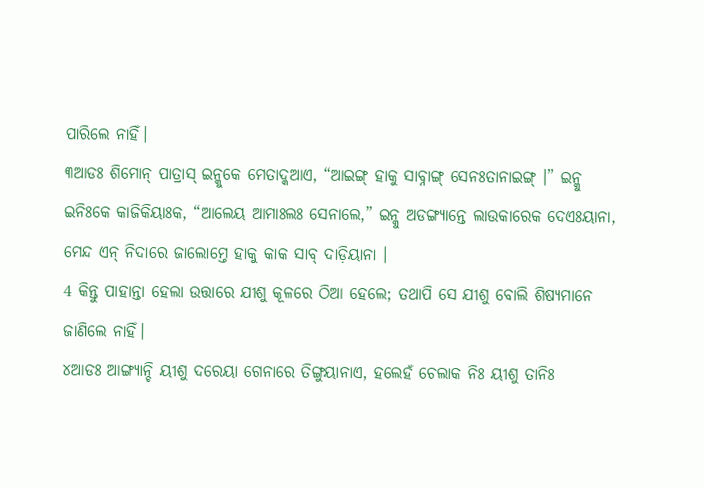ପାରିଲେ ନାହିଁ।
୩ଆଡଃ ଶିମୋନ୍ ପାତ୍ରାସ୍ ଇନ୍କୁକେ ମେତାଦ୍କଆଏ, “ଆଇଙ୍ଗ୍ ହାକୁ ସାବ୍ନାଙ୍ଗ୍ ସେନଃତାନାଇଙ୍ଗ୍ ।” ଇନ୍କୁ ଇନିଃକେ କାଜିକିୟାଃକ, “ଆଲେୟ ଆମାଃଲଃ ସେନାଲେ,” ଇନ୍କୁ ଅଡଙ୍ଗ୍ୟାନ୍ତେ ଲାଉକାରେକ ଦେଏଃୟାନା, ମେନ୍ଦ ଏନ୍ ନିଦାରେ ଜାଲୋମ୍ତେ ହାକୁ କାକ ସାବ୍ ଦାଡ଼ିୟାନା ।
4 କିନ୍ତୁ ପାହାନ୍ତା ହେଲା ଉତ୍ତାରେ ଯୀଶୁ କୂଳରେ ଠିଆ ହେଲେ; ତଥାପି ସେ ଯୀଶୁ ବୋଲି ଶିଷ୍ୟମାନେ ଜାଣିଲେ ନାହିଁ।
୪ଆଡଃ ଆଙ୍ଗ୍ୟାନ୍ଚି ୟୀଶୁ ଦରେୟା ଗେନାରେ ତିଙ୍ଗୁୟାନାଏ, ହଲେହଁ ଚେଲାକ ନିଃ ୟୀଶୁ ତାନିଃ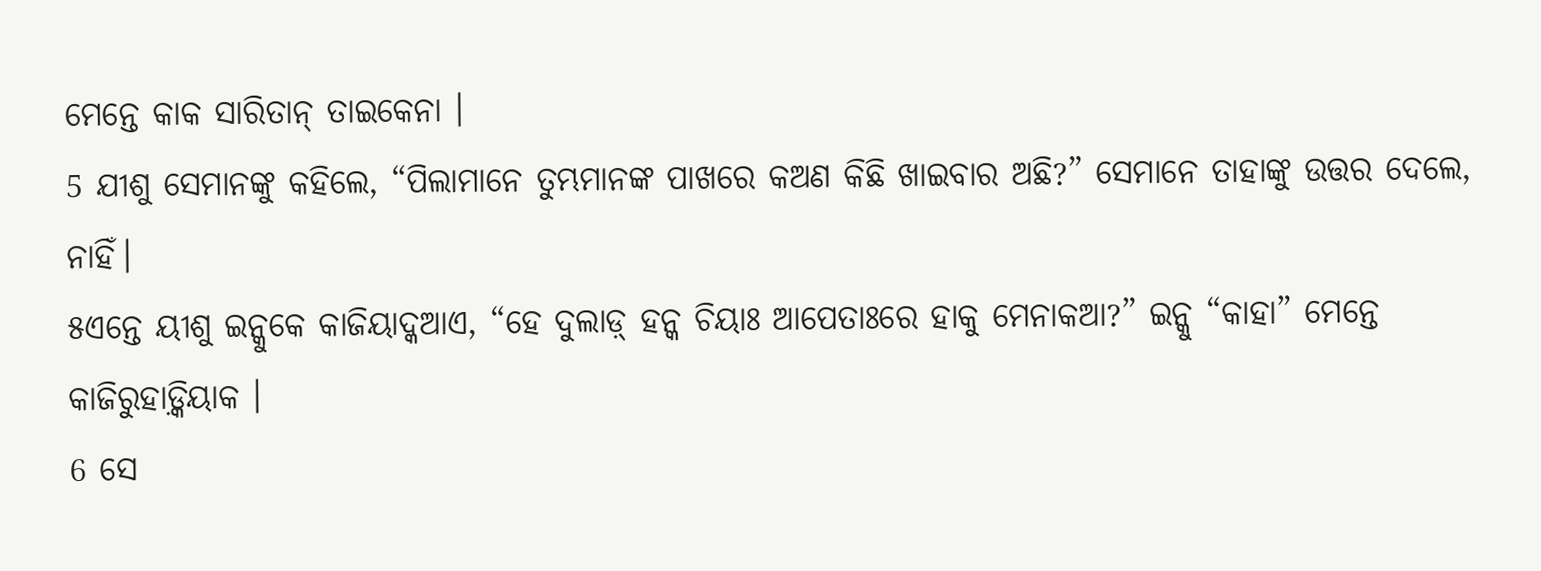ମେନ୍ତେ କାକ ସାରିତାନ୍ ତାଇକେନା ।
5 ଯୀଶୁ ସେମାନଙ୍କୁ କହିଲେ, “ପିଲାମାନେ ତୁମ୍ଭମାନଙ୍କ ପାଖରେ କଅଣ କିଛି ଖାଇବାର ଅଛି?” ସେମାନେ ତାହାଙ୍କୁ ଉତ୍ତର ଦେଲେ, ନାହିଁ।
୫ଏନ୍ତେ ୟୀଶୁ ଇନ୍କୁକେ କାଜିୟାଦ୍କଆଏ, “ହେ ଦୁଲାଡ଼୍ ହନ୍କ ଚିୟାଃ ଆପେତାଃରେ ହାକୁ ମେନାକଆ?” ଇନ୍କୁ “କାହା” ମେନ୍ତେ କାଜିରୁହାଡ଼୍କିୟାକ ।
6 ସେ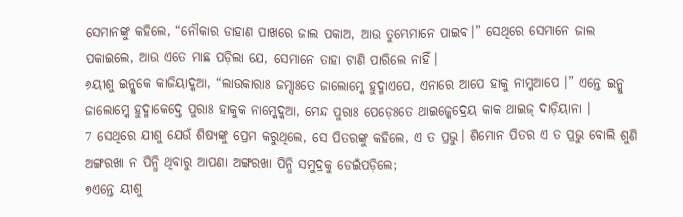ସେମାନଙ୍କୁ କହିଲେ, “ନୌକାର ଡାହାଣ ପାଖରେ ଜାଲ ପକାଅ, ଆଉ ତୁମ୍ଭେମାନେ ପାଇବ।” ସେଥିରେ ସେମାନେ ଜାଲ ପକାଇଲେ, ଆଉ ଏତେ ମାଛ ପଡ଼ିଲା ଯେ, ସେମାନେ ତାହା ଟାଣି ପାରିଲେ ନାହିଁ।
୬ୟୀଶୁ ଇନ୍କୁକେ କାଜିୟାଦ୍କଆ, “ଲାଉକାରାଃ ଜମ୍ସାଃତେ ଜାଲୋମ୍କେ ହୁଦ୍ମାଏପେ, ଏନାରେ ଆପେ ହାକୁ ନାମ୍କଆପେ ।” ଏନ୍ତେ ଇନ୍କୁ ଜାଲୋମ୍କେ ହୁଦ୍ମାକେଦ୍ତେ ପୁରାଃ ହାକୁକ ନାମ୍କେଦ୍କଆ, ମେନ୍ଦ ପୁରାଃ ପେଡ଼େଃତେ ଥାଇଜ୍କେଦ୍ରେୟ କାକ ଥାଇଜ୍ ଦାଡ଼ିୟାନା ।
7 ସେଥିରେ ଯୀଶୁ ଯେଉଁ ଶିଷ୍ୟଙ୍କୁ ପ୍ରେମ କରୁଥିଲେ, ସେ ପିତରଙ୍କୁ କହିଲେ, ଏ ତ ପ୍ରଭୁ। ଶିମୋନ ପିତର ଏ ତ ପ୍ରଭୁ ବୋଲି ଶୁଣି ଅଙ୍ଗରଖା ନ ପିନ୍ଧି ଥିବାରୁ ଆପଣା ଅଙ୍ଗରଖା ପିନ୍ଧି ସମୁଦ୍ରକୁ ଡେଇଁପଡ଼ିଲେ;
୭ଏନ୍ତେ ୟୀଶୁ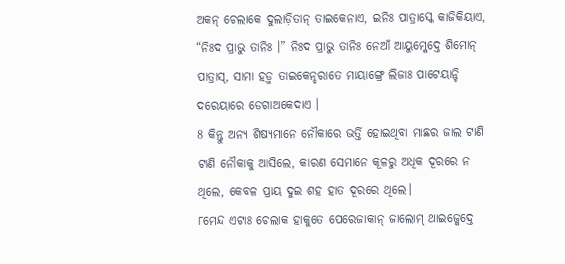ଅକନ୍ ଚେଲାକେ ଦୁଲାଡ଼ିତାନ୍ ତାଇକେନାଏ, ଇନିଃ ପାତ୍ରାସ୍କେ କାଜିକିୟାଏ, “ନିଃଦ ପ୍ରାଭୁ ତାନିଃ ।” ନିଃଦ ପ୍ରାଭୁ ତାନିଃ ନେଆଁ ଆୟୁମ୍କେଦ୍ତେ ଶିମୋନ୍ ପାତ୍ରାସ୍, ସାମା ହଡ଼୍ମ ତାଇକେନ୍ହରାତେ ମାୟାଙ୍ଗ୍ରେ ଲିଜାଃ ପାଟେୟାନ୍ଚି ଦରେୟାରେ ଡେଗାଅକେଦାଏ ।
8 କିନ୍ତୁ ଅନ୍ୟ ଶିଷ୍ୟମାନେ ନୌକାରେ ଭର୍ତ୍ତି ହୋଇଥିବା ମାଛର ଜାଲ ଟାଣି ଟାଣି ନୌକାକୁ ଆସିଲେ, କାରଣ ସେମାନେ କୂଳରୁ ଅଧିକ ଦୂରରେ ନ ଥିଲେ, କେବଳ ପ୍ରାୟ ଦୁଇ ଶହ ହାତ ଦୂରରେ ଥିଲେ।
୮ମେନ୍ଦ ଏଟାଃ ଚେଲାକ ହାକୁତେ ପେରେଜାକାନ୍ ଜାଲୋମ୍ ଥାଇଜ୍କେଦ୍ତେ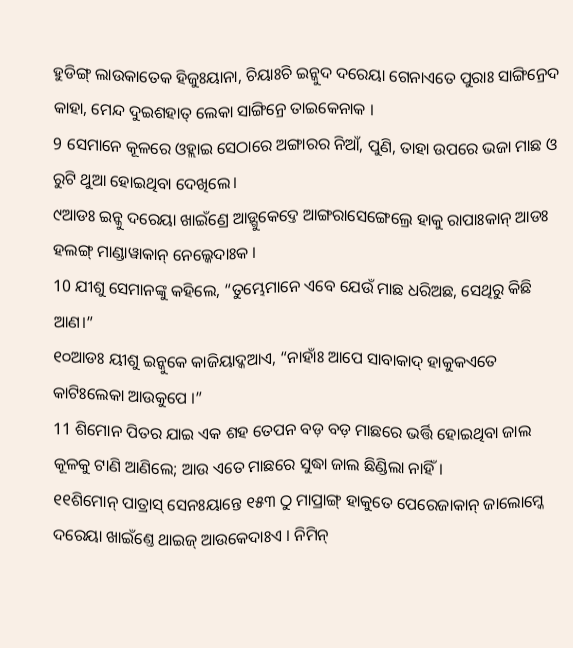ହୁଡିଙ୍ଗ୍ ଲାଉକାତେକ ହିଜୁଃୟାନା, ଚିୟାଃଚି ଇନ୍କୁଦ ଦରେୟା ଗେନାଏତେ ପୁରାଃ ସାଙ୍ଗିନ୍ରେଦ କାହା, ମେନ୍ଦ ଦୁଇଶହାତ୍ ଲେକା ସାଙ୍ଗିନ୍ରେ ତାଇକେନାକ ।
9 ସେମାନେ କୂଳରେ ଓହ୍ଲାଇ ସେଠାରେ ଅଙ୍ଗାରର ନିଆଁ, ପୁଣି, ତାହା ଉପରେ ଭଜା ମାଛ ଓ ରୁଟି ଥୁଆ ହୋଇଥିବା ଦେଖିଲେ।
୯ଆଡଃ ଇନ୍କୁ ଦରେୟା ଖାଇଁଣ୍ରେ ଆଡ଼୍ଗୁକେଦ୍ତେ ଆଙ୍ଗରାସେଙ୍ଗେଲ୍ରେ ହାକୁ ରାପାଃକାନ୍ ଆଡଃ ହଲଙ୍ଗ୍ ମାଣ୍ଡାୱାକାନ୍ ନେଲ୍କେଦାଃକ ।
10 ଯୀଶୁ ସେମାନଙ୍କୁ କହିଲେ, “ତୁମ୍ଭେମାନେ ଏବେ ଯେଉଁ ମାଛ ଧରିଅଛ, ସେଥିରୁ କିଛି ଆଣ।”
୧୦ଆଡଃ ୟୀଶୁ ଇନ୍କୁକେ କାଜିୟାଦ୍କଆଏ, “ନାହାଁଃ ଆପେ ସାବାକାଦ୍ ହାକୁକଏତେ କାଟିଃଲେକା ଆଉକୁପେ ।”
11 ଶିମୋନ ପିତର ଯାଇ ଏକ ଶହ ତେପନ ବଡ଼ ବଡ଼ ମାଛରେ ଭର୍ତ୍ତି ହୋଇଥିବା ଜାଲ କୂଳକୁ ଟାଣି ଆଣିଲେ; ଆଉ ଏତେ ମାଛରେ ସୁଦ୍ଧା ଜାଲ ଛିଣ୍ଡିଲା ନାହିଁ।
୧୧ଶିମୋନ୍ ପାତ୍ରାସ୍ ସେନଃୟାନ୍ତେ ୧୫୩ ଠୁ ମାପ୍ରାଙ୍ଗ୍ ହାକୁତେ ପେରେଜାକାନ୍ ଜାଲୋମ୍କେ ଦରେୟା ଖାଇଁଣ୍ତେ ଥାଇଜ୍ ଆଉକେଦାଃଏ । ନିମିନ୍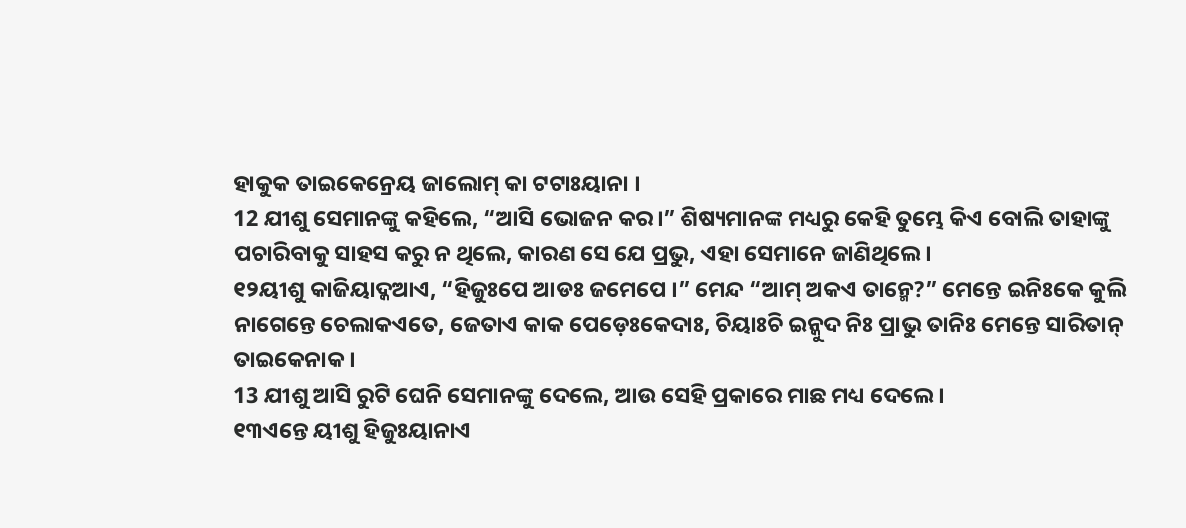ହାକୁକ ତାଇକେନ୍ରେୟ ଜାଲୋମ୍ କା ଟଟାଃୟାନା ।
12 ଯୀଶୁ ସେମାନଙ୍କୁ କହିଲେ, “ଆସି ଭୋଜନ କର।” ଶିଷ୍ୟମାନଙ୍କ ମଧ୍ୟରୁ କେହି ତୁମ୍ଭେ କିଏ ବୋଲି ତାହାଙ୍କୁ ପଚାରିବାକୁ ସାହସ କରୁ ନ ଥିଲେ, କାରଣ ସେ ଯେ ପ୍ରଭୁ, ଏହା ସେମାନେ ଜାଣିଥିଲେ।
୧୨ୟୀଶୁ କାଜିୟାଦ୍କଆଏ, “ହିଜୁଃପେ ଆଡଃ ଜମେପେ ।” ମେନ୍ଦ “ଆମ୍ ଅକଏ ତାନ୍ମେ?” ମେନ୍ତେ ଇନିଃକେ କୁଲି ନାଗେନ୍ତେ ଚେଲାକଏତେ, ଜେତାଏ କାକ ପେଡ଼େଃକେଦାଃ, ଚିୟାଃଚି ଇନ୍କୁଦ ନିଃ ପ୍ରାଭୁ ତାନିଃ ମେନ୍ତେ ସାରିତାନ୍ ତାଇକେନାକ ।
13 ଯୀଶୁ ଆସି ରୁଟି ଘେନି ସେମାନଙ୍କୁ ଦେଲେ, ଆଉ ସେହି ପ୍ରକାରେ ମାଛ ମଧ୍ୟ ଦେଲେ।
୧୩ଏନ୍ତେ ୟୀଶୁ ହିଜୁଃୟାନାଏ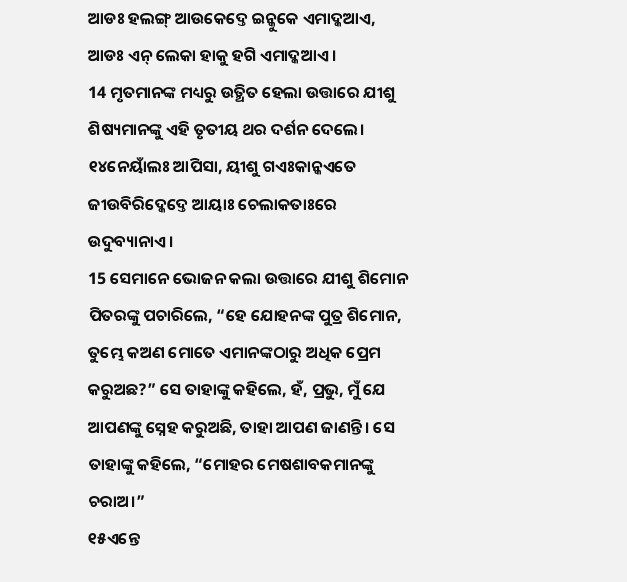ଆଡଃ ହଲଙ୍ଗ୍ ଆଉକେଦ୍ତେ ଇନ୍କୁକେ ଏମାଦ୍କଆଏ, ଆଡଃ ଏନ୍ ଲେକା ହାକୁ ହଗି ଏମାଦ୍କଆଏ ।
14 ମୃତମାନଙ୍କ ମଧ୍ୟରୁ ଉତ୍ଥିତ ହେଲା ଉତ୍ତାରେ ଯୀଶୁ ଶିଷ୍ୟମାନଙ୍କୁ ଏହି ତୃତୀୟ ଥର ଦର୍ଶନ ଦେଲେ।
୧୪ନେୟାଁଲଃ ଆପିସା, ୟୀଶୁ ଗଏଃକାନ୍କଏତେ ଜୀଉବିରିଦ୍କେଦ୍ତେ ଆୟାଃ ଚେଲାକତାଃରେ ଉଦୁବ୍ୟାନାଏ ।
15 ସେମାନେ ଭୋଜନ କଲା ଉତ୍ତାରେ ଯୀଶୁ ଶିମୋନ ପିତରଙ୍କୁ ପଚାରିଲେ, “ହେ ଯୋହନଙ୍କ ପୁତ୍ର ଶିମୋନ, ତୁମ୍ଭେ କଅଣ ମୋତେ ଏମାନଙ୍କଠାରୁ ଅଧିକ ପ୍ରେମ କରୁଅଛ?” ସେ ତାହାଙ୍କୁ କହିଲେ, ହଁ, ପ୍ରଭୁ, ମୁଁ ଯେ ଆପଣଙ୍କୁ ସ୍ନେହ କରୁଅଛି, ତାହା ଆପଣ ଜାଣନ୍ତି। ସେ ତାହାଙ୍କୁ କହିଲେ, “ମୋହର ମେଷଶାବକମାନଙ୍କୁ ଚରାଅ।”
୧୫ଏନ୍ତେ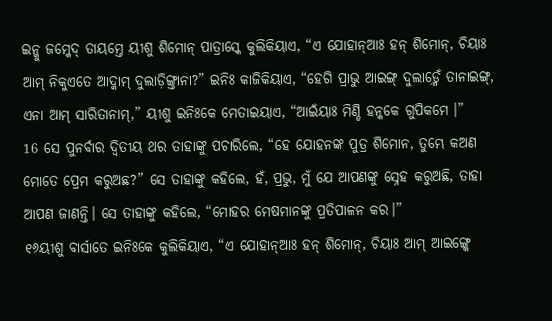ଇନ୍କୁ ଜମ୍କେଦ୍ ତାୟମ୍ତେ ୟୀଶୁ ଶିମୋନ୍ ପାତ୍ରାସ୍କେ କୁଲିକିୟାଏ, “ଏ ଯୋହାନ୍ଆଃ ହନ୍ ଶିମୋନ୍, ଚିୟାଃ ଆମ୍ ନିକୁଏତେ ଆଦ୍କାମ୍ ଦୁଲାଡ଼ିଙ୍ଗ୍ତାନା?” ଇନିଃ କାଜିକିୟାଏ, “ହେଗି ପ୍ରାଭୁ ଆଇଙ୍ଗ୍ ଦୁଲାଡ଼୍ମେଁ ତାନାଇଙ୍ଗ୍, ଏନା ଆମ୍ ସାରିତାନାମ୍,” ୟୀଶୁ ଇନିଃକେ ମେତାଇୟାଏ, “ଆଇଁୟାଃ ମିଣ୍ଡି ହନ୍କକେ ଗୁପିକମେ ।”
16 ସେ ପୁନର୍ବାର ଦ୍ୱିତୀୟ ଥର ତାହାଙ୍କୁ ପଚାରିଲେ, “ହେ ଯୋହନଙ୍କ ପୁତ୍ର ଶିମୋନ, ତୁମ୍ଭେ କଅଣ ମୋତେ ପ୍ରେମ କରୁଅଛ?” ସେ ତାହାଙ୍କୁ କହିଲେ, ହଁ, ପ୍ରଭୁ, ମୁଁ ଯେ ଆପଣଙ୍କୁ ସ୍ନେହ କରୁଅଛି, ତାହା ଆପଣ ଜାଣନ୍ତି। ସେ ତାହାଙ୍କୁ କହିଲେ, “ମୋହର ମେଷମାନଙ୍କୁ ପ୍ରତିପାଳନ କର।”
୧୬ୟୀଶୁ ବାର୍ସାତେ ଇନିଃକେ କୁଲିକିୟାଏ, “ଏ ଯୋହାନ୍ଆଃ ହନ୍ ଶିମୋନ୍, ଚିୟାଃ ଆମ୍ ଆଇଙ୍ଗ୍କେ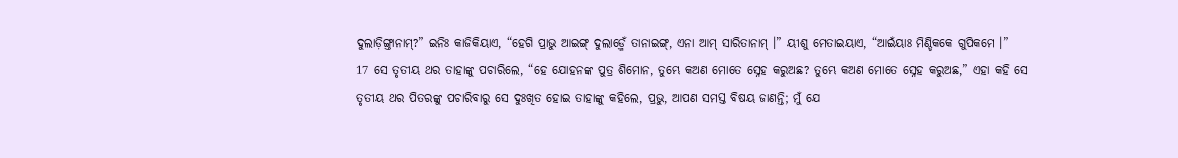ଦୁଲାଡ଼ିଙ୍ଗ୍ତାନାମ୍?” ଇନିଃ କାଜିକିୟାଏ, “ହେଗି ପ୍ରାଭୁ ଆଇଙ୍ଗ୍ ଦୁଲାଡ଼୍ମେଁ ତାନାଇଙ୍ଗ୍, ଏନା ଆମ୍ ସାରିତାନାମ୍ ।” ୟୀଶୁ ମେତାଇୟାଏ, “ଆଇଁୟାଃ ମିଣ୍ଡିକକେ ଗୁପିକମେ ।”
17 ସେ ତୃତୀୟ ଥର ତାହାଙ୍କୁ ପଚାରିଲେ, “ହେ ଯୋହନଙ୍କ ପୁତ୍ର ଶିମୋନ, ତୁମ୍ଭେ କଅଣ ମୋତେ ସ୍ନେହ କରୁଅଛ? ତୁମ୍ଭେ କଅଣ ମୋତେ ସ୍ନେହ କରୁଅଛ,” ଏହା କହି ସେ ତୃତୀୟ ଥର ପିତରଙ୍କୁ ପଚାରିବାରୁ ସେ ଦୁଃଖିତ ହୋଇ ତାହାଙ୍କୁ କହିଲେ, ପ୍ରଭୁ, ଆପଣ ସମସ୍ତ ବିଷୟ ଜାଣନ୍ତି; ମୁଁ ଯେ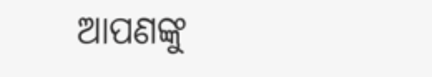ଆପଣଙ୍କୁ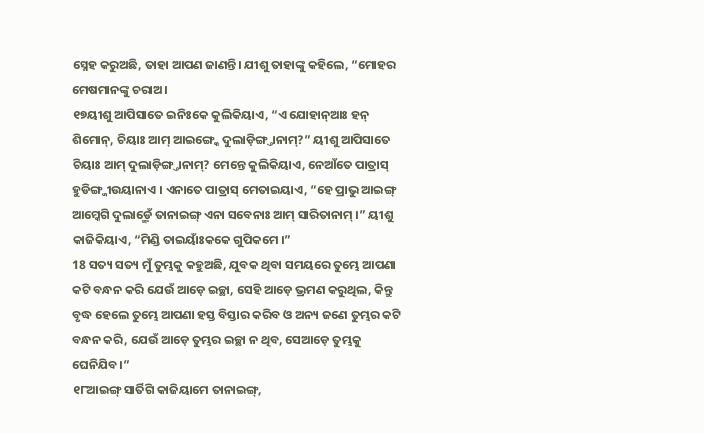ସ୍ନେହ କରୁଅଛି, ତାହା ଆପଣ ଜାଣନ୍ତି। ଯୀଶୁ ତାହାଙ୍କୁ କହିଲେ, “ମୋହର ମେଷମାନଙ୍କୁ ଚରାଅ।
୧୭ୟୀଶୁ ଆପିସାତେ ଇନିଃକେ କୁଲିକିୟାଏ, “ଏ ଯୋହାନ୍ଆଃ ହନ୍ ଶିମୋନ୍, ଚିୟାଃ ଆମ୍ ଆଇଙ୍ଗ୍କେ ଦୁଲାଡ଼ିଙ୍ଗ୍ତାନାମ୍?” ୟୀଶୁ ଆପିସାତେ ଚିୟାଃ ଆମ୍ ଦୁଲାଡ଼ିଙ୍ଗ୍ତାନାମ୍? ମେନ୍ତେ କୁଲିକିୟାଏ, ନେଆଁତେ ପାତ୍ରାସ୍ ହୁଡିଙ୍ଗ୍ଜୀଉୟାନାଏ । ଏନାତେ ପାତ୍ରାସ୍ ମେତାଇୟାଏ, “ହେ ପ୍ରାଭୁ ଆଇଙ୍ଗ୍ ଆମ୍କେଗି ଦୁଲାଡ଼୍ମେଁ ତାନାଇଙ୍ଗ୍ ଏନା ସବେନାଃ ଆମ୍ ସାରିତାନାମ୍ ।” ୟୀଶୁ କାଜିକିୟାଏ, “ମିଣ୍ଡି ତାଇୟାଃଁକକେ ଗୁପିକମେ ।”
18 ସତ୍ୟ ସତ୍ୟ ମୁଁ ତୁମ୍ଭକୁ କହୁଅଛି, ଯୁବକ ଥିବା ସମୟରେ ତୁମ୍ଭେ ଆପଣା କଟି ବନ୍ଧନ କରି ଯେଉଁ ଆଡ଼େ ଇଚ୍ଛା, ସେହି ଆଡ଼େ ଭ୍ରମଣ କରୁଥିଲ, କିନ୍ତୁ ବୃଦ୍ଧ ହେଲେ ତୁମ୍ଭେ ଆପଣା ହସ୍ତ ବିସ୍ତାର କରିବ ଓ ଅନ୍ୟ ଜଣେ ତୁମ୍ଭର କଟି ବନ୍ଧନ କରି, ଯେଉଁ ଆଡ଼େ ତୁମ୍ଭର ଇଚ୍ଛା ନ ଥିବ, ସେଆଡ଼େ ତୁମ୍ଭକୁ ଘେନିଯିବ।”
୧୮ଆଇଙ୍ଗ୍ ସାର୍ତିଗି କାଜିୟାମେ ତାନାଇଙ୍ଗ୍,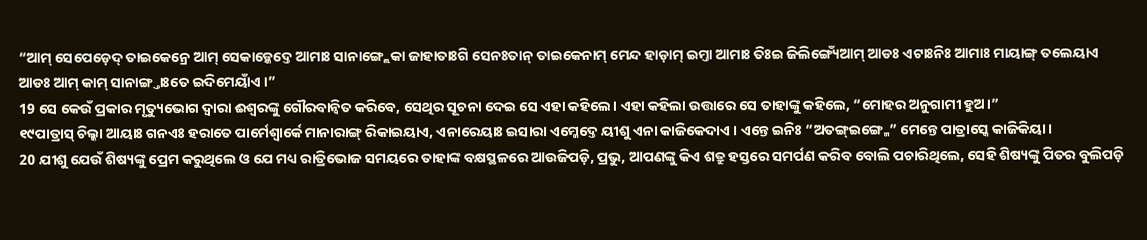“ଆମ୍ ସେପେଡ଼େଦ୍ ତାଇକେନ୍ରେ ଆମ୍ ସେକାଡ଼୍କେଦ୍ତେ ଆମାଃ ସାନାଙ୍ଗ୍ଲେକା ଜାହାତାଃଗି ସେନଃତାନ୍ ତାଇକେନାମ୍ ମେନ୍ଦ ହାଡ଼ାମ୍ ଇମ୍ତା ଆମାଃ ତିଃଇ ଜିଲିଙ୍ଗ୍ୟେଁଆମ୍ ଆଡଃ ଏଟାଃନିଃ ଆମାଃ ମାୟାଙ୍ଗ୍ ତଲେୟାଏ ଆଡଃ ଆମ୍ କାମ୍ ସାନାଙ୍ଗ୍ତାଃତେ ଇଦିମେୟାଁଏ ।”
19 ସେ କେଉଁ ପ୍ରକାର ମୃତ୍ୟୁଭୋଗ ଦ୍ୱାରା ଈଶ୍ବରଙ୍କୁ ଗୌରବାନ୍ୱିତ କରିବେ, ସେଥିର ସୂଚନା ଦେଇ ସେ ଏହା କହିଲେ। ଏହା କହିଲା ଉତ୍ତାରେ ସେ ତାହାଙ୍କୁ କହିଲେ, “ମୋହର ଅନୁଗାମୀ ହୁଅ।”
୧୯ପାତ୍ରାସ୍ ଚିଲ୍କା ଆୟାଃ ଗନଏଃ ହରାତେ ପାର୍ମେଶ୍ୱାର୍କେ ମାନାରାଙ୍ଗ୍ ରିକାଇୟାଏ, ଏନାରେୟାଃ ଇସାରା ଏମ୍କେଦ୍ତେ ୟୀଶୁ ଏନା କାଜିକେଦାଏ । ଏନ୍ତେ ଇନିଃ “ଅତଙ୍ଗ୍ଇଙ୍ଗ୍ମେ” ମେନ୍ତେ ପାତ୍ରାସ୍କେ କାଜିକିୟା ।
20 ଯୀଶୁ ଯେଉଁ ଶିଷ୍ୟଙ୍କୁ ପ୍ରେମ କରୁଥିଲେ ଓ ଯେ ମଧ୍ୟ ରାତ୍ରିଭୋଜ ସମୟରେ ତାହାଙ୍କ ବକ୍ଷସ୍ଥଳରେ ଆଉଜିପଡ଼ି, ପ୍ରଭୁ, ଆପଣଙ୍କୁ କିଏ ଶତ୍ରୁ ହସ୍ତରେ ସମର୍ପଣ କରିବ ବୋଲି ପଚାରିଥିଲେ, ସେହି ଶିଷ୍ୟଙ୍କୁ ପିତର ବୁଲିପଡ଼ି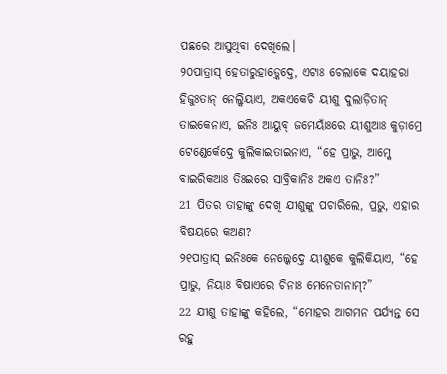ପଛରେ ଆସୁଥିବା ଦେଖିଲେ।
୨୦ପାତ୍ରାସ୍ ହେତାରୁହାଡ଼୍କେଦ୍ତେ, ଏଟାଃ ଚେଲାକେ ଦୟାହରା ହିଜୁଃତାନ୍ ନେଲ୍କିୟାଏ, ଅକଏକେଚି ୟୀଶୁ ଦୁଲାଡ଼ିତାନ୍ ତାଇକେନାଏ, ଇନିଃ ଆୟୁବ୍ ଜମେୟାଁଃରେ ୟୀଶୁଆଃ କୁଡ଼ାମ୍ରେ ଟେଣ୍ଡେର୍କେଦ୍ତେ କୁଲିକାଇତାଇନାଏ, “ହେ ପ୍ରାଭୁ, ଆମ୍କେ ବାଇରିକଆଃ ତିଃଇରେ ସାବ୍ରିକାନିଃ ଅକଏ ତାନିଃ?”
21 ପିତର ତାହାଙ୍କୁ ଦେଖି ଯୀଶୁଙ୍କୁ ପଚାରିଲେ, ପ୍ରଭୁ, ଏହାର ବିଷୟରେ କଅଣ?
୨୧ପାତ୍ରାସ୍ ଇନିଃକେ ନେଲ୍କେଦ୍ତେ ୟୀଶୁକେ କୁଲିକିୟାଏ, “ହେ ପ୍ରାଭୁ, ନିୟାଃ ବିଷାଏରେ ଚିନାଃ ମେନେତାନାମ୍?”
22 ଯୀଶୁ ତାହାଙ୍କୁ କହିଲେ, “ମୋହର ଆଗମନ ପର୍ଯ୍ୟନ୍ତ ସେ ରହୁ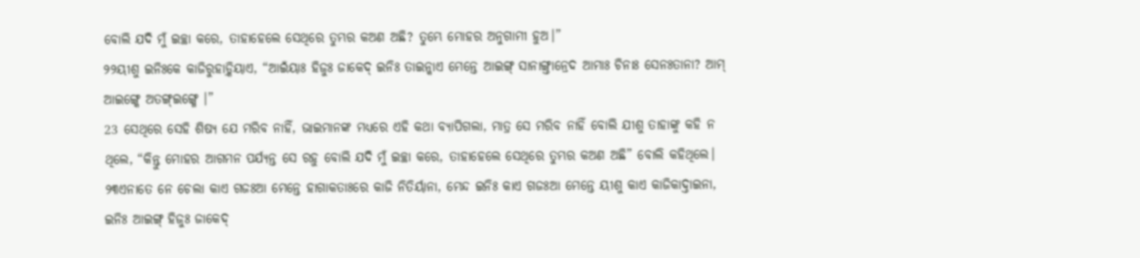ବୋଲି ଯଦି ମୁଁ ଇଚ୍ଛା କରେ, ତାହାହେଲେ ସେଥିରେ ତୁମ୍ଭର କଅଣ ଅଛି? ତୁମ୍ଭେ ମୋହର ଅନୁଗାମୀ ହୁଅ।”
୨୨ୟୀଶୁ ଇନିଃକେ କାଜିରୁହାଡ଼୍କିୟାଏ, “ଆଇଁୟାଃ ହିଜୁଃ ଜାକେଦ୍ ଇନିଃ ତାଇନ୍କାଏ ମେନ୍ତେ ଆଇଙ୍ଗ୍ ସାନାଙ୍ଗ୍ତାନ୍ରେଦ ଆମାଃ ଚିନାଃ ସେନଃତାନା? ଆମ୍ ଆଇଙ୍ଗ୍କେ ଅତଙ୍ଗ୍ଇଙ୍ଗ୍ମେ ।”
23 ସେଥିରେ ସେହି ଶିଷ୍ୟ ଯେ ମରିବ ନାହିଁ, ଭାଇମାନଙ୍କ ମଧ୍ୟରେ ଏହି କଥା ବ୍ୟାପିଗଲା, ମାତ୍ର ସେ ମରିବ ନାହିଁ ବୋଲି ଯୀଶୁ ତାହାଙ୍କୁ କହି ନ ଥିଲେ, “କିନ୍ତୁ ମୋହର ଆଗମନ ପର୍ଯ୍ୟନ୍ତ ସେ ରହୁ ବୋଲି ଯଦି ମୁଁ ଇଚ୍ଛା କରେ, ତାହାହେଲେ ସେଥିରେ ତୁମ୍ଭର କଅଣ ଅଛି” ବୋଲି କହିଥିଲେ।
୨୩ଏନାତେ ନେ ଚେଲା କାଏ ଗଜଃଆ ମେନ୍ତେ ହାଗାକତାଃରେ କାଜି ନିତିର୍ୟାନା, ମେନ୍ଦ ଇନିଃ କାଏ ଗଜଃଆ ମେନ୍ତେ ୟୀଶୁ କାଏ କାଜିକାଦ୍ତାଇନା, ଇନିଃ ଆଇଙ୍ଗ୍ ହିଜୁଃ ଜାକେଦ୍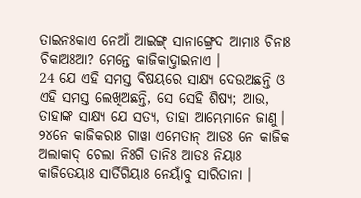ତାଇନଃକାଏ ନେଆଁ ଆଇଙ୍ଗ୍ ସାନାଙ୍ଗ୍ରେଦ ଆମାଃ ଚିନାଃ ଚିକାଅଃଆ? ମେନ୍ତେ କାଜିକାଦ୍ତାଇନାଏ ।
24 ଯେ ଏହି ସମସ୍ତ ବିଷୟରେ ସାକ୍ଷ୍ୟ ଦେଉଅଛନ୍ତି ଓ ଏହି ସମସ୍ତ ଲେଖିଅଛନ୍ତି, ସେ ସେହି ଶିଷ୍ୟ; ଆଉ, ତାହାଙ୍କ ସାକ୍ଷ୍ୟ ଯେ ସତ୍ୟ, ତାହା ଆମ୍ଭେମାନେ ଜାଣୁ।
୨୪ନେ କାଜିକରାଃ ଗାୱା ଏମେତାନ୍ ଆଡଃ ନେ କାଜିକ ଅଲାକାଦ୍ ଚେଲା ନିଃଗି ତାନିଃ ଆଡଃ ନିୟାଃ କାଜିତେୟାଃ ସାର୍ତିଗିୟାଃ ନେୟାଁବୁ ସାରିତାନା ।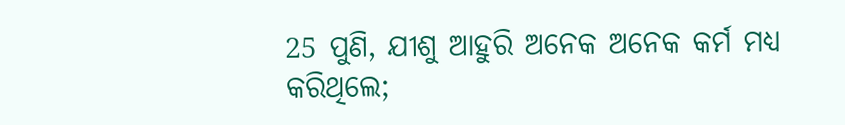25 ପୁଣି, ଯୀଶୁ ଆହୁରି ଅନେକ ଅନେକ କର୍ମ ମଧ୍ୟ କରିଥିଲେ;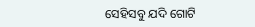ସେହିସବୁ ଯଦି ଗୋଟି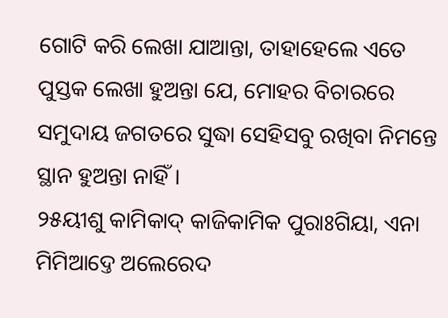ଗୋଟି କରି ଲେଖା ଯାଆନ୍ତା, ତାହାହେଲେ ଏତେ ପୁସ୍ତକ ଲେଖା ହୁଅନ୍ତା ଯେ, ମୋହର ବିଚାରରେ ସମୁଦାୟ ଜଗତରେ ସୁଦ୍ଧା ସେହିସବୁ ରଖିବା ନିମନ୍ତେ ସ୍ଥାନ ହୁଅନ୍ତା ନାହିଁ।
୨୫ୟୀଶୁ କାମିକାଦ୍ କାଜିକାମିକ ପୁରାଃଗିୟା, ଏନା ମିମିଆଦ୍ତେ ଅଲେରେଦ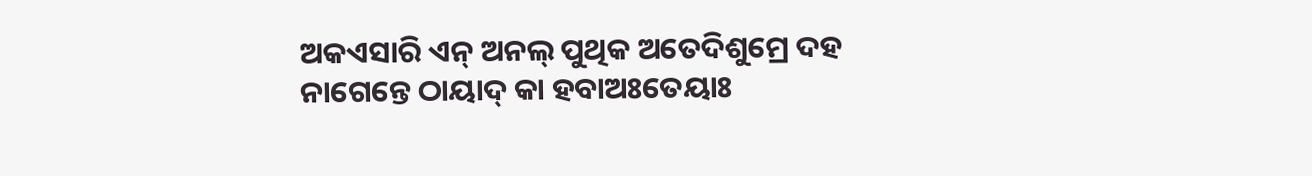ଅକଏସାରି ଏନ୍ ଅନଲ୍ ପୁଥିକ ଅତେଦିଶୁମ୍ରେ ଦହ ନାଗେନ୍ତେ ଠାୟାଦ୍ କା ହବାଅଃତେୟାଃ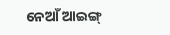ନେଆଁ ଆଇଙ୍ଗ୍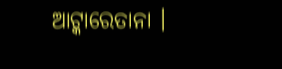ଆଟ୍କାରେତାନା ।